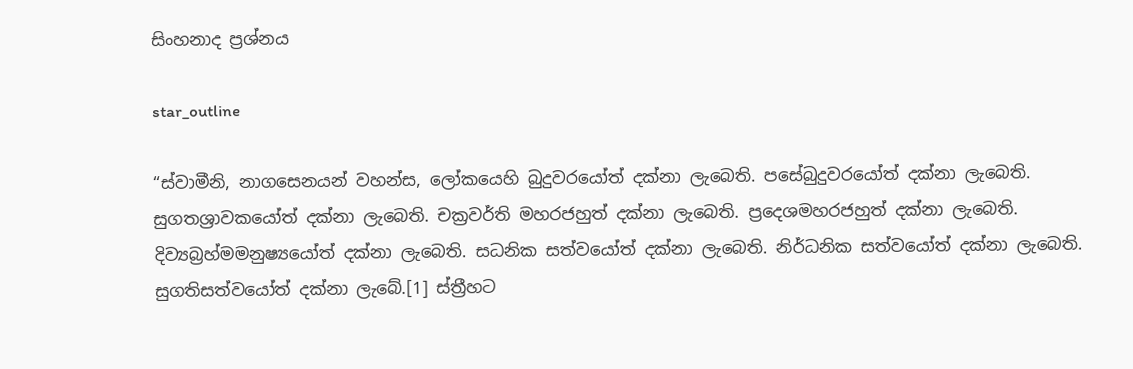සිංහනාද ප්‍ර‍ශ්නය

star_outline

“ස්වාමීනි, නාගසෙනයන් වහන්ස, ලෝකයෙහි බුදුවරයෝත් දක්නා ලැබෙති. පසේබුදුවරයෝත් දක්නා ලැබෙති. සුගතශ්‍රාවකයෝත් දක්නා ලැබෙති. චක්‍ර‍වර්ති මහරජහුත් දක්නා ලැබෙති. ප්‍රදෙශමහරජහුත් දක්නා ලැබෙති. දිව්‍යබ්‍ර‍හ්මමනුෂ්‍යයෝත් දක්නා ලැබෙති. සධනික සත්වයෝත් දක්නා ලැබෙති. නිර්ධනික සත්වයෝත් දක්නා ලැබෙති. සුගතිසත්වයෝත් දක්නා ලැබේ.[1] ස්ත්‍රීහට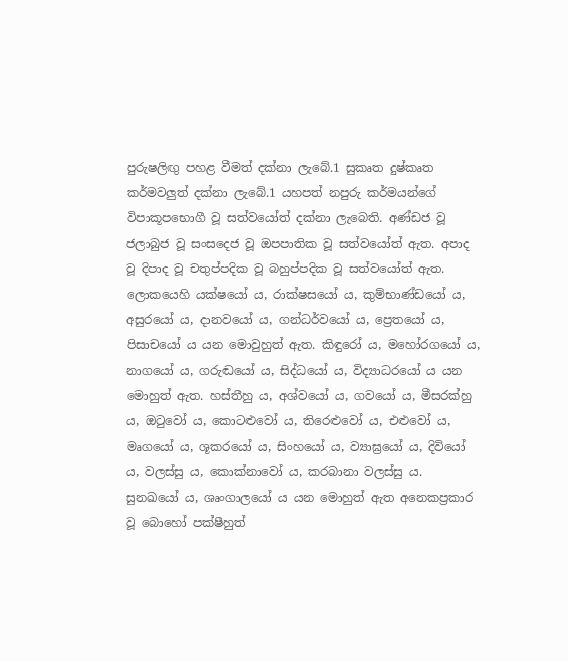පුරුෂලිඟු පහළ වීමත් දක්නා ලැබේ.1 සුකෘත දුෂ්කෘත කර්මවලුත් දක්නා ලැබේ.1 යහපත් නපුරු කර්මයන්ගේ විපාකූපභොගී වූ සත්වයෝත් දක්නා ලැබෙති. අණ්ඩජ වූ ජලාබුජ වූ සංසදෙජ වූ ඔපපාතික වූ සත්වයෝත් ඇත. අපාද වූ දිපාද වූ චතුප්පදික වූ බහුප්පදික වූ සත්වයෝත් ඇත. ලොකයෙහි යක්ෂයෝ ය, රාක්ෂසයෝ ය, කුම්භාණ්ඩයෝ ය, අසුරයෝ ය, දානවයෝ ය, ගන්ධර්වයෝ ය, ප්‍රෙතයෝ ය, පිසාචයෝ ය යන මොවුහුත් ඇත. කිඳුරෝ ය, මහෝරගයෝ ය, නාගයෝ ය, ගරුඬයෝ ය, සිද්ධයෝ ය, විද්‍යාධරයෝ ය යන මොහුත් ඇත. හස්තීහු ය, අශ්වයෝ ය, ගවයෝ ය, මීසරක්හු ය, ඔටුවෝ ය, කොටළුවෝ ය, තිරෙළුවෝ ය, එළුවෝ ය, මෘගයෝ ය, ශූකරයෝ ය, සිංහයෝ ය, ව්‍යාඝ්‍රයෝ ය, දිවියෝ ය, වලස්සු ය, කොක්නාවෝ ය, කරබානා වලස්සු ය. සුනඛයෝ ය, ශෘංගාලයෝ ය යන මොහුත් ඇත අනෙකප්‍ර‍කාර වූ බොහෝ පක්ෂීහුත්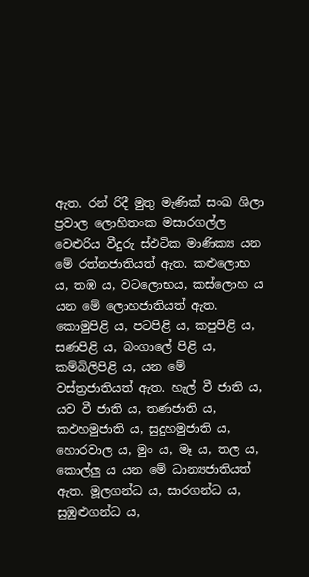ඇත. රන් රිදී මුතු මැණික් සංඛ ශිලා ප්‍ර‍වාල ලොහිතංක මසාරගල්ල වෙළුරිය වීදුරු ස්ඵටික මාණික්‍ය යන මේ රත්නජාතියත් ඇත. කළුලොභ ය, තඹ ය, වටලොභය, කස්ලොහ ය යන මේ ලොහජාතියත් ඇත. කොමුපිළි ය, පටපිළි ය, කපුපිළි ය, සණපිළි ය, බංගාලේ පිළි ය, කම්බිලිපිළි ය, යන මේ වස්ත්‍ර‍ජාතියත් ඇත. හැල් වී ජාති ය, යව වී ජාති ය, තණජාති ය, කඵහමුජාති ය, සුදුහමුජාති ය, හොරවාල ය, මුං ය, මෑ ය, තල ය, කොල්ලු ය යන මේ ධාන්‍යජාතියත් ඇත. මූලගන්ධ ය, සාරගන්ධ ය, සුඹුළුගන්ධ ය,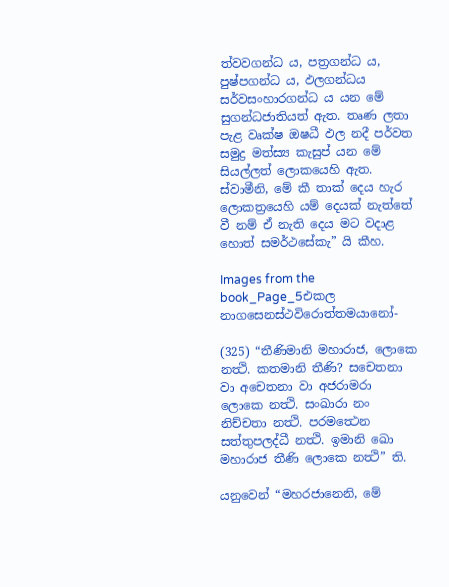ත්වවගන්ධ ය, පත්‍ර‍ගන්ධ ය, පුෂ්පගන්ධ ය, ඵලගන්ධය සර්වසංහාරගන්ධ ය යන මේ සුගන්ධජාතියත් ඇත. තෘණ ලතා පැළ වෘක්ෂ ඔෂධී ඵල නදී පර්වත සමුද්‍ර‍ මත්ස්‍ය කැසුප් යන මේ සියල්ලත් ලොකයෙහි ඇත. ස්වාමීනි, මේ කී තාක් දෙය හැර ලොකත්‍රයෙහි යම් දෙයක් නැත්තේ වී නම් ඒ නැති දෙය මට වදාළ හොත් සමර්ථසේකැ” යි කීහ.

Images from the book_Page_5එකල නාගසෙනස්ථවිරොත්තමයානෝ-

(325) “තීණිමානි මහාරාජ, ලොකෙ නත්‍ථි. කතමානි තීණි? සචෙතනා වා අචෙතනා වා අජරාමරා ලොකෙ නත්‍ථි. සංඛාරා නං නිච්චතා නත්‍ථි. පරමත්‍ථෙන සත්තුපලද්ධී නත්‍ථි. ඉමානි ඛො මහාරාජ තීණි ලොකෙ නත්‍ථි” ති.

යනුවෙන් “මහරජානෙනි, මේ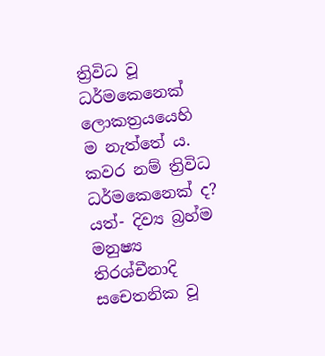ත්‍රිවිධ වූ ධර්මකෙනෙක් ලොකත්‍ර‍යයෙහි ම නැත්තේ ය. කවර නම් ත්‍රිවිධ ධර්මකෙනෙක් ද? යත්- දිව්‍ය බ්‍ර‍හ්ම මනුෂ්‍ය තිරශ්චීනාදි සචෙතනික වූ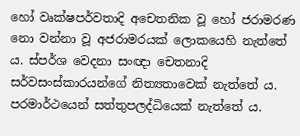හෝ වෘක්ෂපර්වතාදි අචෙතනික වූ හෝ ජරාමරණ නො වන්නා වූ අජරාමරයක් ලොකයෙහි නැත්තේ ය. ස්පර්ශ වෙදනා සංඥා චෙතනාදි සර්වසංස්කාරයන්ගේ නිත්‍යතාවෙක් නැත්තේ ය. පරමාර්ථයෙන් සත්තුපලද්ධියෙක් නැත්තේ ය.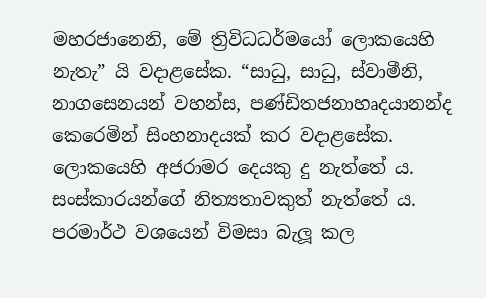මහරජානෙනි, මේ ත්‍රිවිධධර්මයෝ ලොකයෙහි නැතැ” යි වදාළසේක. “සාධු, සාධු, ස්වාමීනි, නාගසෙනයන් වහන්ස, පණ්ඩිතජනාහෘදයානන්ද කෙරෙමින් සිංහනාදයක් කර වදාළසේක. ලොකයෙහි අජරාමර දෙයකු දු නැත්තේ ය. සංස්කාරයන්ගේ නිත්‍යතාවකුත් නැත්තේ ය. පරමාර්ථ වශයෙන් විමසා බැලූ කල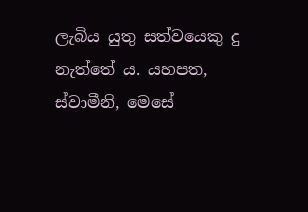ලැබිය යුතු සත්වයෙකු දු නැත්තේ ය. යහපත, ස්වාමීනි, මෙසේ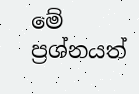මේ ප්‍ර‍ශ්නයත්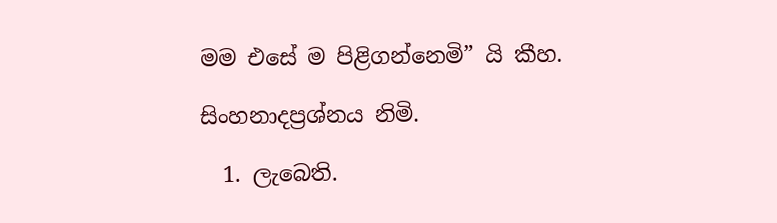මම එසේ ම පිළිගන්නෙමි” යි කීහ.

සිංහනාදප්‍රශ්නය නිමි.

  1. ලැබෙති.